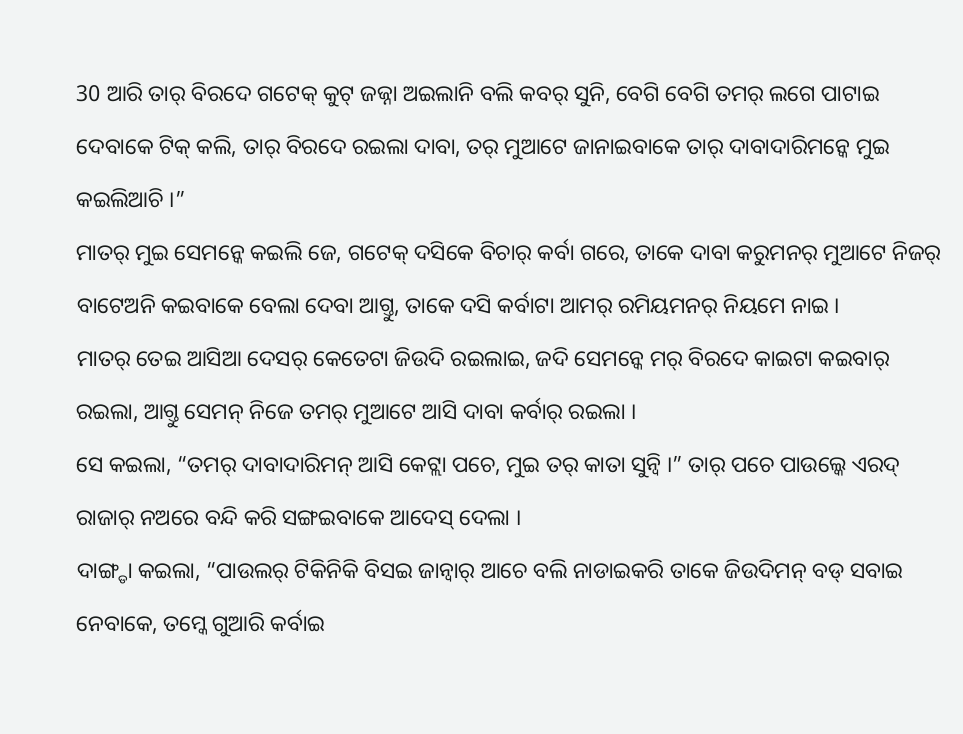30 ଆରି ତାର୍ ବିରଦେ ଗଟେକ୍ କୁଟ୍ ଜଜ୍ନା ଅଇଲାନି ବଲି କବର୍ ସୁନି, ବେଗି ବେଗି ତମର୍ ଲଗେ ପାଟାଇ ଦେବାକେ ଟିକ୍ କଲି, ତାର୍ ବିରଦେ ରଇଲା ଦାବା, ତର୍ ମୁଆଟେ ଜାନାଇବାକେ ତାର୍ ଦାବାଦାରିମନ୍କେ ମୁଇ କଇଲିଆଚି ।”
ମାତର୍ ମୁଇ ସେମନ୍କେ କଇଲି ଜେ, ଗଟେକ୍ ଦସିକେ ବିଚାର୍ କର୍ବା ଗରେ, ତାକେ ଦାବା କରୁମନର୍ ମୁଆଟେ ନିଜର୍ ବାଟେଅନି କଇବାକେ ବେଲା ଦେବା ଆଗ୍ତୁ, ତାକେ ଦସି କର୍ବାଟା ଆମର୍ ରମିୟମନର୍ ନିୟମେ ନାଇ ।
ମାତର୍ ତେଇ ଆସିଆ ଦେସର୍ କେତେଟା ଜିଉଦି ରଇଲାଇ, ଜଦି ସେମନ୍କେ ମର୍ ବିରଦେ କାଇଟା କଇବାର୍ ରଇଲା, ଆଗ୍ତୁ ସେମନ୍ ନିଜେ ତମର୍ ମୁଆଟେ ଆସି ଦାବା କର୍ବାର୍ ରଇଲା ।
ସେ କଇଲା, “ତମର୍ ଦାବାଦାରିମନ୍ ଆସି କେଟ୍ଲା ପଚେ, ମୁଇ ତର୍ କାତା ସୁନ୍ବି ।” ତାର୍ ପଚେ ପାଉଲ୍କେ ଏରଦ୍ ରାଜାର୍ ନଅରେ ବନ୍ଦି କରି ସଙ୍ଗଇବାକେ ଆଦେସ୍ ଦେଲା ।
ଦାଙ୍ଗ୍ଡା କଇଲା, “ପାଉଲର୍ ଟିକିନିକି ବିସଇ ଜାନ୍ବାର୍ ଆଚେ ବଲି ନାଡାଇକରି ତାକେ ଜିଉଦିମନ୍ ବଡ୍ ସବାଇ ନେବାକେ, ତମ୍କେ ଗୁଆରି କର୍ବାଇ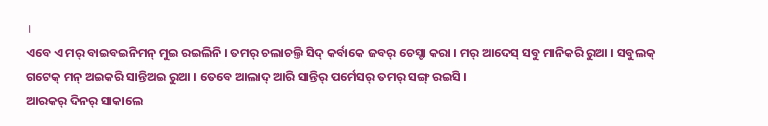।
ଏବେ ଏ ମର୍ ବାଇବଇନିମନ୍ ମୁଇ ରଇଲିନି । ତମର୍ ଚଲାଚଲ୍ତି ସିଦ୍ କର୍ବାକେ ଜବର୍ ଚେସ୍ଟା କରା । ମର୍ ଆଦେସ୍ ସବୁ ମାନିକରି ରୁଆ । ସବୁଲକ୍ ଗଟେକ୍ ମନ୍ ଅଇକରି ସାନ୍ତିଅଇ ରୁଆ । ତେବେ ଆଲାଦ୍ ଆରି ସାନ୍ତିର୍ ପର୍ମେସର୍ ତମର୍ ସଙ୍ଗ୍ ରଇସି ।
ଆରକର୍ ଦିନର୍ ସାକାଲେ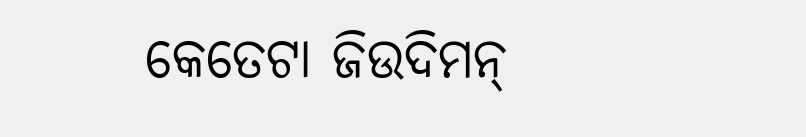କେତେଟା ଜିଉଦିମନ୍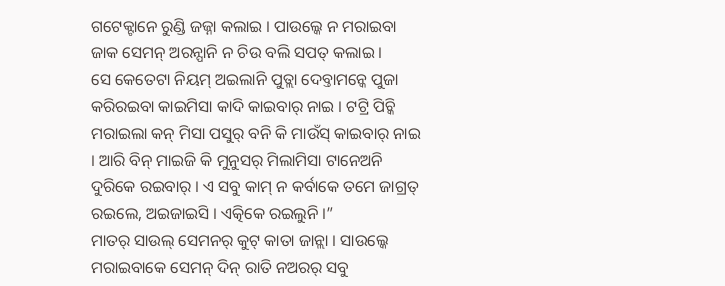ଗଟେକ୍ଟାନେ ରୁଣ୍ଡି ଜଜ୍ନା କଲାଇ । ପାଉଲ୍କେ ନ ମରାଇବା ଜାକ ସେମନ୍ ଅରନ୍ପାନି ନ ଚିଉ ବଲି ସପତ୍ କଲାଇ ।
ସେ କେତେଟା ନିୟମ୍ ଅଇଲାନି ପୁତ୍ଲା ଦେବ୍ତାମନ୍କେ ପୁଜା କରିରଇବା କାଇମିସା କାଦି କାଇବାର୍ ନାଇ । ଟଟ୍ରି ପିଚ୍କି ମରାଇଲା କନ୍ ମିସା ପସୁର୍ ବନି କି ମାଉଁସ୍ କାଇବାର୍ ନାଇ । ଆରି ବିନ୍ ମାଇଜି କି ମୁନୁସର୍ ମିଲାମିସା ଟାନେଅନି ଦୁରିକେ ରଇବାର୍ । ଏ ସବୁ କାମ୍ ନ କର୍ବାକେ ତମେ ଜାଗ୍ରତ୍ ରଇଲେ, ଅଇଜାଇସି । ଏତ୍କିକେ ରଇଲୁନି ।”
ମାତର୍ ସାଉଲ୍ ସେମନର୍ କୁଟ୍ କାତା ଜାନ୍ଲା । ସାଉଲ୍କେ ମରାଇବାକେ ସେମନ୍ ଦିନ୍ ରାତି ନଅରର୍ ସବୁ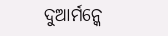ଦୁଆର୍ମନ୍କେ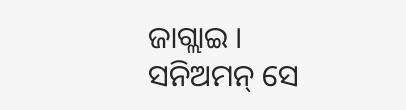ଜାଗ୍ଲାଇ ।
ସନିଅମନ୍ ସେ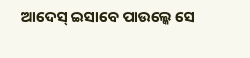ଆଦେସ୍ ଇସାବେ ପାଉଲ୍କେ ସେ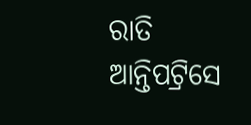ରାତି ଆନ୍ତିପଟ୍ରିସେ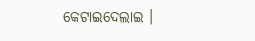କେଟାଇଦେଲାଇ ।